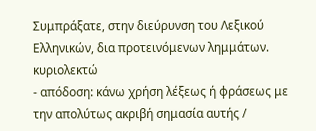Συμπράξατε, στην διεύρυνση του Λεξικού Ελληνικών, δια προτεινόμενων λημμάτων.
κυριολεκτώ
- απόδοση: κάνω χρήση λέξεως ή φράσεως με την απολύτως ακριβή σημασία αυτής /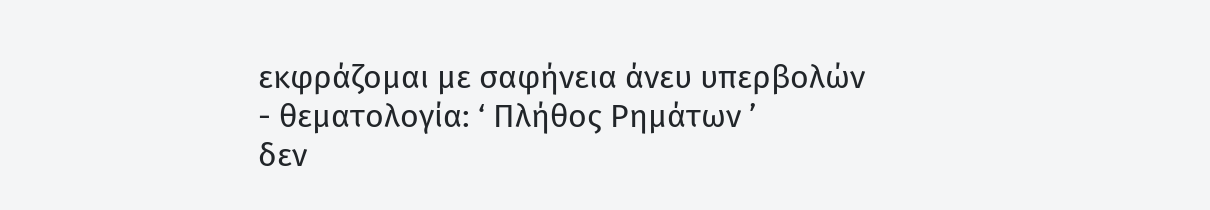εκφράζομαι με σαφήνεια άνευ υπερβολών
- θεματολογία: ‘ Πλήθος Ρημάτων ’
δεν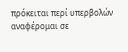πρόκειται περί υπερβολών αναφέρομαι σε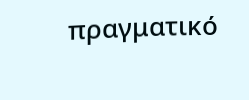πραγματικό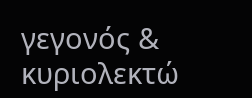γεγονός & κυριολεκτώ